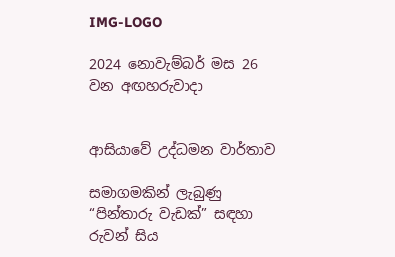IMG-LOGO

2024 නොවැම්බර් මස 26 වන අඟහරුවාදා


ආසියාවේ උද්ධමන වාර්තාව

සමාගමකින් ලැබුණු “පින්තාරු වැඩක්” සඳහා රුවන් සිය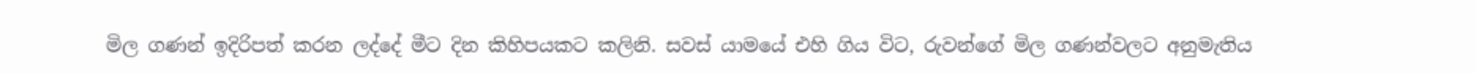මිල ගණන් ඉදිරිපත් කරන ලද්දේ මීට දින කිහිපයකට කලිනි. සවස් යාමයේ එහි ගිය විට, රුවන්ගේ මිල ගණන්වලට අනුමැතිය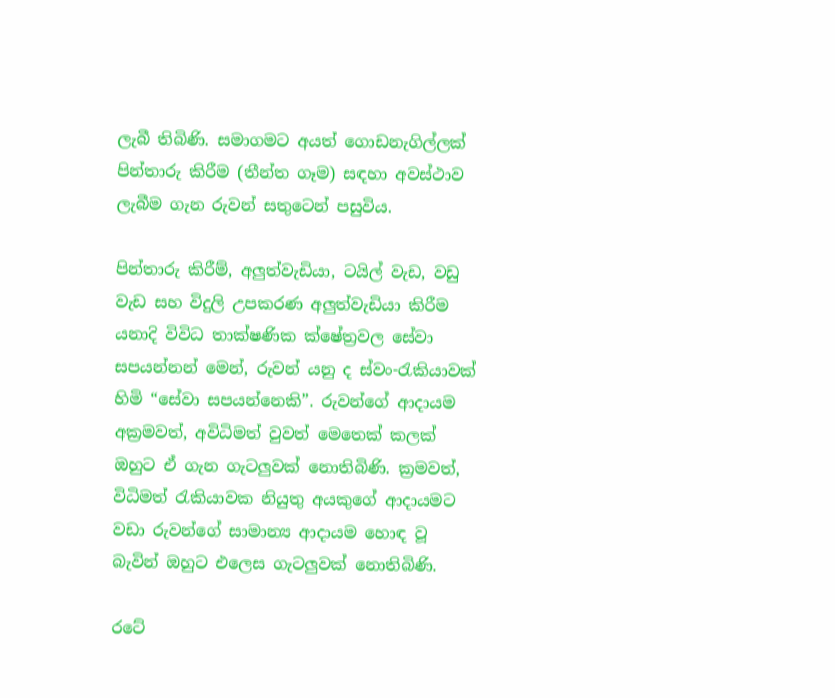ලැබී තිබිණි. සමාගමට අයත් ගොඩනැගිල්ලක් පින්තාරු කිරීම (තීන්ත ගෑම) සඳහා අවස්ථාව ලැබීම ගැන රුවන් සතුටෙන් පසුවිය.

පින්තාරු කිරීම්, අලු‍ත්වැඩියා, ටයිල් වැඩ, වඩු වැඩ සහ විදුලි උපකරණ අලු‍ත්වැඩියා කිරීම යනාදි විවිධ තාක්ෂණික ක්ෂේත්‍රවල සේවා සපයන්නන් මෙන්, රුවන් යනු ද ස්වං-රැකියාවක් හිමි “සේවා සපයන්නෙකි”. රුවන්ගේ ආදායම අක්‍රමවත්, අවිධිමත් වුවත් මෙතෙක් කලක් ඔහුට ඒ ගැන ගැටලු‍වක් නොතිබිණි. ක්‍රමවත්, විධිමත් රැකියාවක නියුතු අයකුගේ ආදායමට වඩා රුවන්ගේ සාමාන්‍ය ආදායම හොඳ වූ බැවින් ඔහුට එලෙස ගැටලු‍වක් නොතිබිණි.

රටේ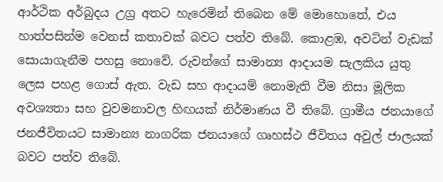ආර්ථික අර්බුදය උග්‍ර අතට හැරෙමින් තිබෙන මේ මොහොතේ, එය හාත්පසින්ම වෙනස් කතාවක් බවට පත්ව තිබේ. කොළඹ, අවටින් වැඩක් සොයාගැනීම පහසු නොවේ. රුවන්ගේ සාමාන්‍ය ආදායම සැලකිය යුතු ලෙස පහළ ගොස් ඇත. වැඩ සහ ආදායම් නොමැති වීම නිසා මූලික අවශ්‍යතා සහ වුවමනාවල හිඟයක් නිර්මාණය වී තිබේ. ග්‍රාමීය ජනයාගේ ජනජීවිතයට සාමාන්‍ය නාගරික ජනයාගේ ගෘහස්ථ ජීවිතය අවුල් ජාලයක් බවට පත්ව තිබේ.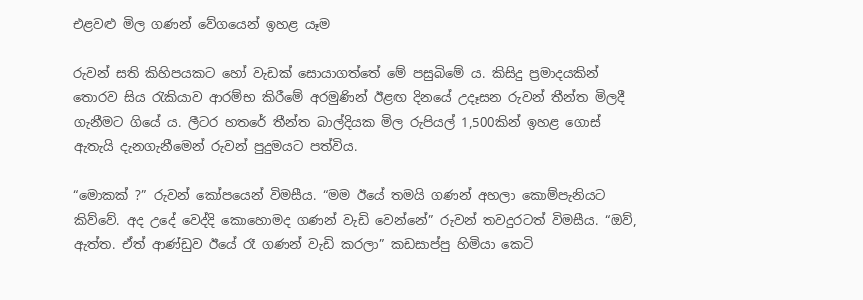එළවළු මිල ගණන් වේගයෙන් ඉහළ යෑම

රුවන් සති කිහිපයකට හෝ වැඩක් සොයාගත්තේ මේ පසුබිමේ ය. කිසිදු ප්‍රමාදයකින් තොරව සිය රැකියාව ආරම්භ කිරීමේ අරමුණින් ඊළඟ දිනයේ උදෑසන රුවන් තීන්ත මිලදී ගැනීමට ගියේ ය. ලීටර හතරේ තීන්ත බාල්දියක මිල රුපියල් 1,500කින් ඉහළ ගොස් ඇතැයි දැනගැනීමෙන් රුවන් පුදුමයට පත්විය.

“මොකක් ?” රුවන් කෝපයෙන් විමසීය. “මම ඊයේ තමයි ගණන් අහලා කොම්පැනියට කිව්වේ. අද උදේ වෙද්දි කොහොමද ගණන් වැඩි වෙන්නේ” රුවන් තවදුරටත් විමසීය. “ඔව්, ඇත්ත. ඒත් ආණ්ඩුව ඊයේ රෑ ගණන් වැඩි කරලා” කඩසාප්පු හිමියා කෙටි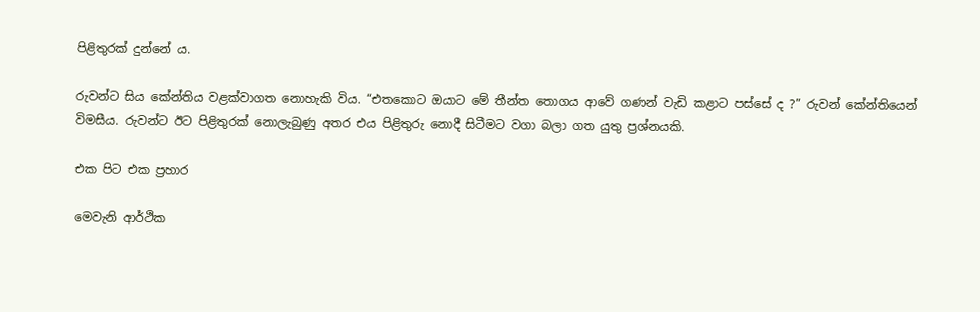පිළිතුරක් දුන්නේ ය.

රුවන්ට සිය කේන්තිය වළක්වාගත නොහැකි විය. “එතකොට ඔයාට මේ තීන්ත තොගය ආවේ ගණන් වැඩි කළාට පස්සේ ද ?” රුවන් කේන්තියෙන් විමසීය. රුවන්ට ඊට පිළිතුරක් නොලැබුණු අතර එය පිළිතුරු නොදී සිටීමට වගා බලා ගත යුතු ප්‍රශ්නයකි.

එක පිට එක ප්‍රහාර

මෙවැනි ආර්ථික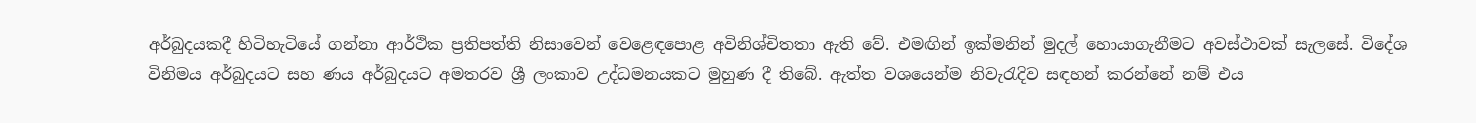අර්බුදයකදී හිටිහැටියේ ගන්නා ආර්ථික ප්‍රතිපත්ති නිසාවෙන් වෙළෙඳපොළ අවිනිශ්චිතතා ඇති වේ. එමඟින් ඉක්මනින් මුදල් හොයාගැනීමට අවස්ථාවක් සැලසේ. විදේශ විනිමය අර්බුදයට සහ ණය අර්බුදයට අමතරව ශ්‍රී ලංකාව උද්ධමනයකට මුහුණ දී තිබේ. ඇත්ත වශයෙන්ම නිවැරැදිව සඳහන් කරන්නේ නම් එය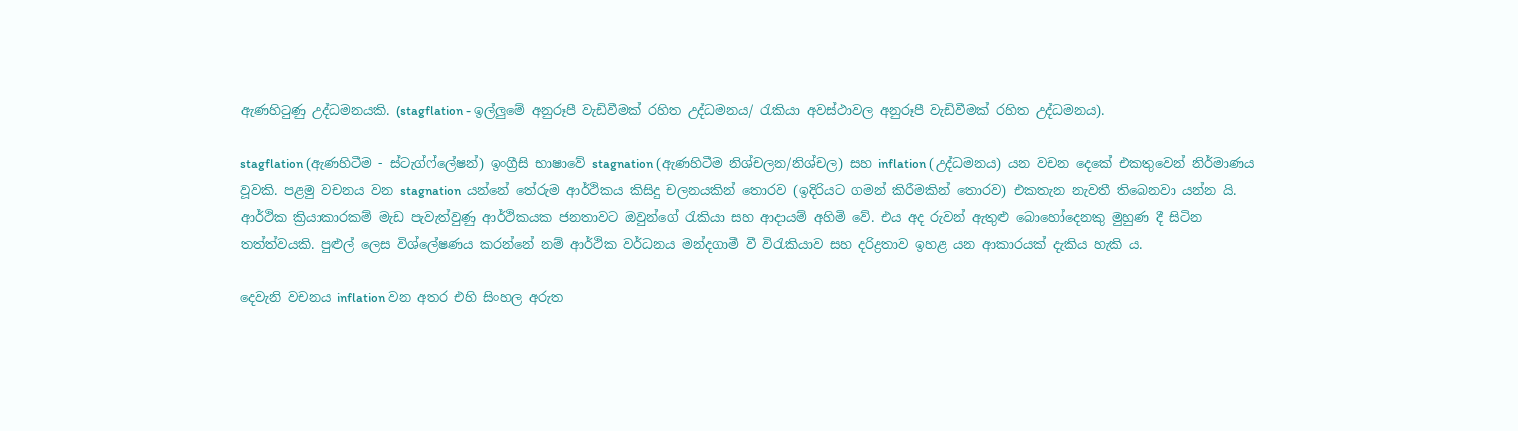ඇණහිටුණු උද්ධමනයකි. (stagflation - ඉල්ලු‍මේ අනුරූපී වැඩිවීමක් රහිත උද්ධමනය/ රැකියා අවස්ථාවල අනුරූපී වැඩිවීමක් රහිත උද්ධමනය).

stagflation (ඇණහිටීම - ස්ටැග්ෆ්ලේෂන්) ඉංග්‍රීසි භාෂාවේ stagnation (ඇණහිටීම නිශ්චලන/නිශ්චල) සහ inflation (උද්ධමනය) යන වචන දෙකේ එකතුවෙන් නිර්මාණය වූවකි. පළමු වචනය වන stagnation  යන්නේ තේරුම ආර්ථිකය කිසිදු චලනයකින් තොරව (ඉදිරියට ගමන් කිරීමකින් තොරව) එකතැන නැවතී තිබෙනවා යන්න යි. ආර්ථික ක්‍රියාකාරකම් මැඩ පැවැත්වුණු ආර්ථිකයක ජනතාවට ඔවුන්ගේ රැකියා සහ ආදායම් අහිමි වේ. එය අද රුවන් ඇතුළු බොහෝදෙනකු මුහුණ දී සිටින තත්ත්වයකි. පුළුල් ලෙස විශ්ලේෂණය කරන්නේ නම් ආර්ථික වර්ධනය මන්දගාමී වී විරැකියාව සහ දරිද්‍රතාව ඉහළ යන ආකාරයක් දැකිය හැකි ය.

දෙවැනි වචනය inflation වන අතර එහි සිංහල අරුත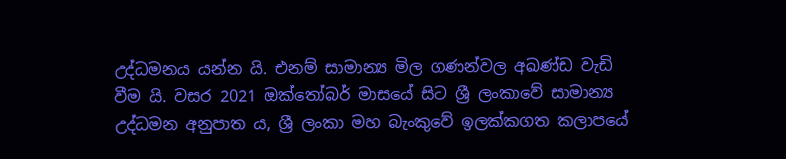උද්ධමනය යන්න යි. එනම් සාමාන්‍ය මිල ගණන්වල අඛණ්ඩ වැඩි වීම යි. වසර 2021 ඔක්තෝබර් මාසයේ සිට ශ්‍රී ලංකාවේ සාමාන්‍ය උද්ධමන අනුපාත ය, ශ්‍රී ලංකා මහ බැංකුවේ ඉලක්කගත කලාපයේ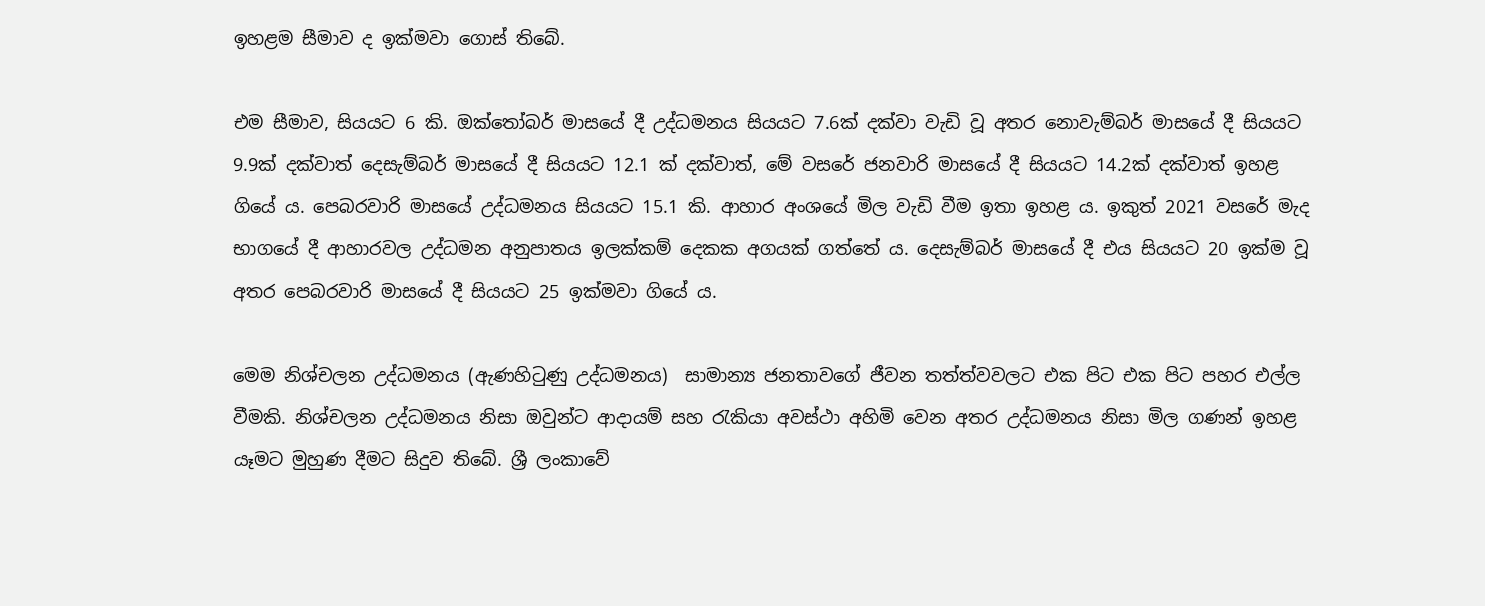ඉහළම සීමාව ද ඉක්මවා ගොස් තිබේ.

එම සීමාව, සියයට 6 කි. ඔක්තෝබර් මාසයේ දී උද්ධමනය සියයට 7.6ක් දක්වා වැඩි වූ අතර නොවැම්බර් මාසයේ දී සියයට 9.9ක් දක්වාත් දෙසැම්බර් මාසයේ දී සියයට 12.1 ක් දක්වාත්, මේ වසරේ ජනවාරි මාසයේ දී සියයට 14.2ක් දක්වාත් ඉහළ ගියේ ය. පෙබරවාරි මාසයේ උද්ධමනය සියයට 15.1 කි. ආහාර අංශයේ මිල වැඩි වීම ඉතා ඉහළ ය. ඉකුත් 2021 වසරේ මැද භාගයේ දී ආහාරවල උද්ධමන අනුපාතය ඉලක්කම් දෙකක අගයක් ගත්තේ ය. දෙසැම්බර් මාසයේ දී එය සියයට 20 ඉක්ම වූ අතර පෙබරවාරි මාසයේ දී සියයට 25 ඉක්මවා ගියේ ය.

මෙම නිශ්චලන උද්ධමනය (ඇණහිටුණු උද්ධමනය)  සාමාන්‍ය ජනතාවගේ ජීවන තත්ත්වවලට එක පිට එක පිට පහර එල්ල වීමකි. නිශ්චලන උද්ධමනය නිසා ඔවුන්ට ආදායම් සහ රැකියා අවස්ථා අහිමි වෙන අතර උද්ධමනය නිසා මිල ගණන් ඉහළ යෑමට මුහුණ දීමට සිදුව තිබේ. ශ්‍රී ලංකාවේ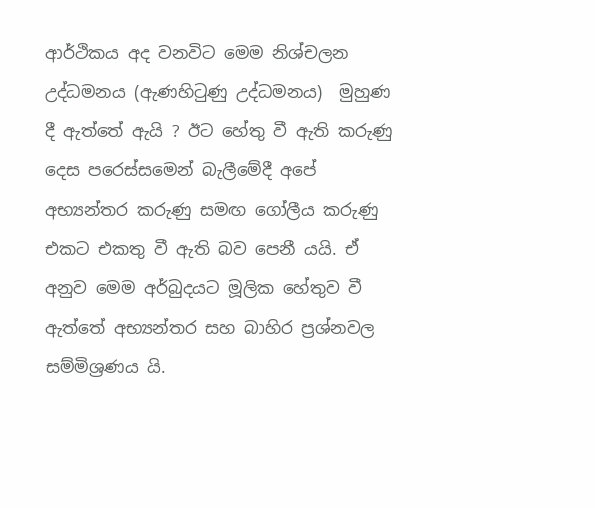ආර්ථිකය අද වනවිට මෙම නිශ්චලන උද්ධමනය (ඇණහිටුණු උද්ධමනය)  මුහුණ දී ඇත්තේ ඇයි ? ඊට හේතු වී ඇති කරුණු දෙස පරෙස්සමෙන් බැලීමේදී අපේ අභ්‍යන්තර කරුණු සමඟ ගෝලීය කරුණු එකට එකතු වී ඇති බව පෙනී යයි. ඒ අනුව මෙම අර්බුදයට මූලික හේතුව වී ඇත්තේ අභ්‍යන්තර සහ බාහිර ප්‍රශ්නවල සම්මිශ්‍රණය යි.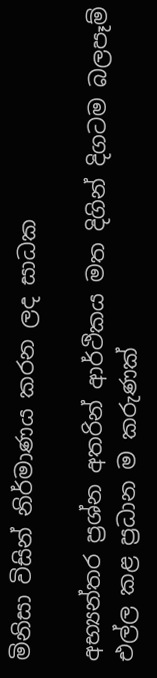මිනිසා විසින් නිර්මාණය කරන ලද සාධක

අභ්‍යන්තර ප්‍රශ්න අතරින් ආර්ථිකය මත දිගින් දිගටම බලපෑම් එල්ල කළ ප්‍රධාන ම කරුණක්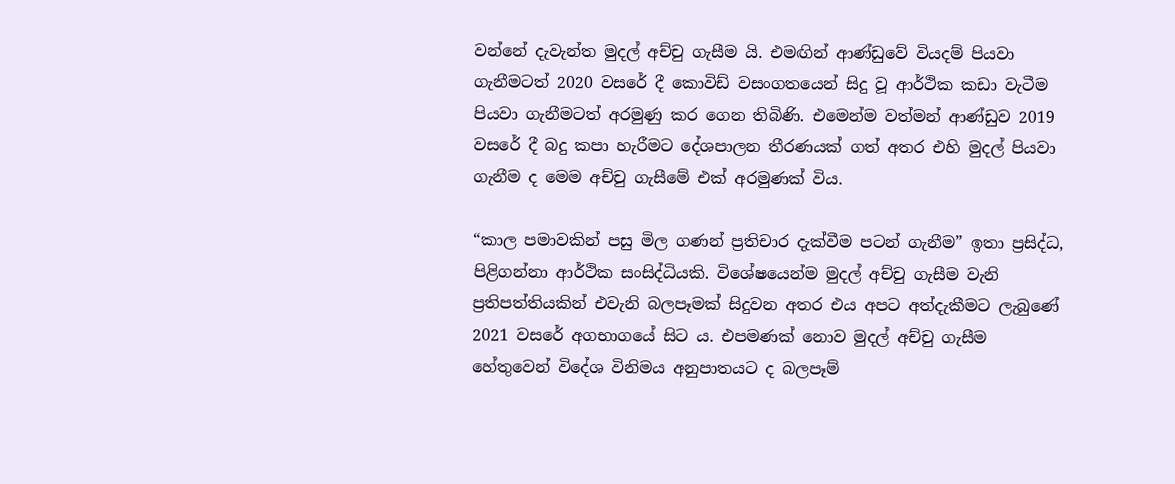වන්නේ දැවැන්ත මුදල් අච්චු ගැසීම යි. එමඟින් ආණ්ඩුවේ වියදම් පියවා ගැනීමටත් 2020 වසරේ දී කොවිඩ් වසංගතයෙන් සිදු වූ ආර්ථික කඩා වැටීම පියවා ගැනීමටත් අරමුණු කර ගෙන තිබිණි. එමෙන්ම වත්මන් ආණ්ඩුව 2019 වසරේ දී බදු කපා හැරීමට දේශපාලන තීරණයක් ගත් අතර එහි මුදල් පියවා ගැනීම ද මෙම අච්චු ගැසීමේ එක් අරමුණක් විය.

“කාල පමාවකින් පසු මිල ගණන් ප්‍රතිචාර දැක්වීම පටන් ගැනීම” ඉතා ප්‍රසිද්ධ, පිළිගන්නා ආර්ථික සංසිද්ධියකි. විශේෂයෙන්ම මුදල් අච්චු ගැසීම වැනි ප්‍රතිපත්තියකින් එවැනි බලපෑමක් සිදුවන අතර එය අපට අත්දැකීමට ලැබුණේ 2021 වසරේ අගභාගයේ සිට ය. එපමණක් නොව මුදල් අච්චු ගැසීම හේතුවෙන් විදේශ විනිමය අනුපාතයට ද බලපෑම්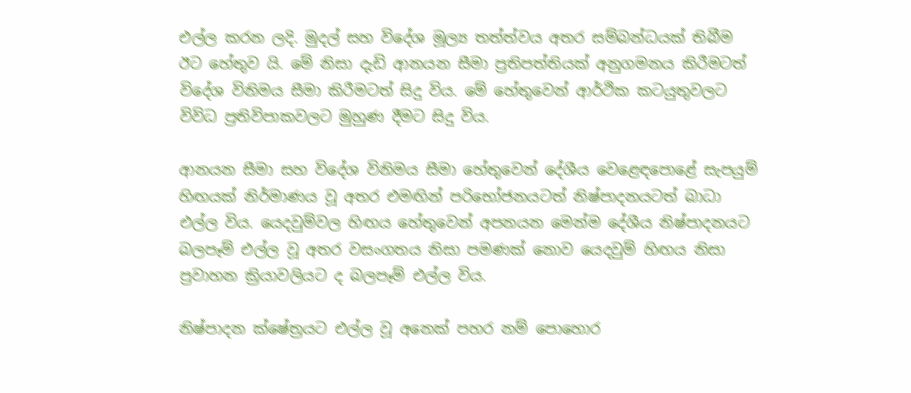එල්ල කරන ලදි. මුදල් සහ විදේශ මූල්‍ය තත්ත්වය අතර සම්බන්ධයක් තිබීම ඊට හේතුව යි. මේ නිසා දැඩි ආනයන සීමා ප්‍රතිපත්තියක් අනුගමනය කිරීමටත් විදේශ විනිමය සීමා කිරීමටත් සිදු විය. මේ හේතුවෙන් ආර්ථික කටයුතුවලට විවිධ ප්‍රතිවිපාකවලට මුහුණ දීමට සිදු විය.

ආනයන සීමා සහ විදේශ විනිමය සීමා හේතුවෙන් දේශීය වෙළෙඳපොළේ සැපයුම් හිඟයක් නිර්මාණය වූ අතර එමඟින් පරිභෝජනයටත් නිෂ්පාදනයටත් බාධා එල්ල විය. යෙදවුම්වල හිඟය හේතුවෙන් අපනයන මෙන්ම දේශීය නිෂ්පාදනයට  බලපෑම් එල්ල වූ අතර වසංගතය නිසා පමණක් නොව යෙදවුම් හිඟය නිසා ප්‍රවාහන ක්‍රියාවලියට ද බලපෑම් එල්ල විය.

නිෂ්පාදන ක්ෂේත්‍රයට එල්ල වූ අනෙක් පහර නම් පොහොර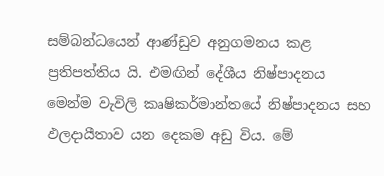සම්බන්ධයෙන් ආණ්ඩුව අනුගමනය කළ ප්‍රතිපත්තිය යි. එමඟින් දේශීය නිෂ්පාදනය මෙන්ම වැවිලි කෘෂිකර්මාන්තයේ නිෂ්පාදනය සහ ඵලදායීතාව යන දෙකම අඩු විය. මේ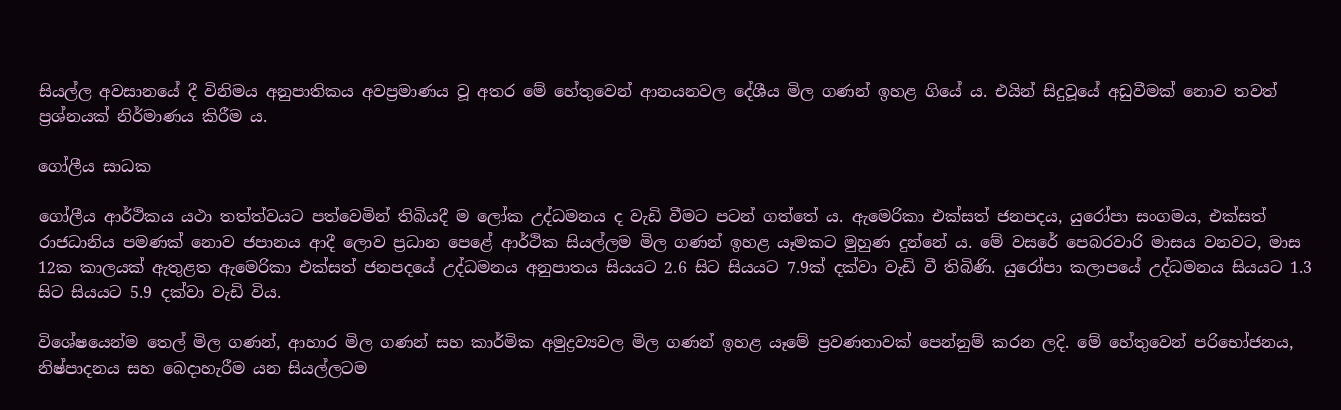සියල්ල අවසානයේ දී විනිමය අනුපාතිකය අවප්‍රමාණය වූ අතර මේ හේතුවෙන් ආනයනවල දේශීය මිල ගණන් ඉහළ ගියේ ය. එයින් සිදුවූයේ අඩුවීමක් නොව තවත් ප්‍රශ්නයක් නිර්මාණය කිරීම ය.

ගෝලීය සාධක

ගෝලීය ආර්ථිකය යථා තත්ත්වයට පත්වෙමින් තිබියදී ම ලෝක උද්ධමනය ද වැඩි වීමට පටන් ගත්තේ ය. ඇමෙරිකා එක්සත් ජනපදය, යුරෝපා සංගමය, එක්සත් රාජධානිය පමණක් නොව ජපානය ආදී ලොව ප්‍රධාන පෙළේ ආර්ථික සියල්ලම මිල ගණන් ඉහළ යෑමකට මුහුණ දුන්නේ ය. මේ වසරේ පෙබරවාරි මාසය වනවට, මාස 12ක කාලයක් ඇතුළත ඇමෙරිකා එක්සත් ජනපදයේ උද්ධමනය අනුපාතය සියයට 2.6 සිට සියයට 7.9ක් දක්වා වැඩි වී තිබිණි. යුරෝපා කලාපයේ උද්ධමනය සියයට 1.3 සිට සියයට 5.9 දක්වා වැඩි විය.

විශේෂයෙන්ම තෙල් මිල ගණන්, ආහාර මිල ගණන් සහ කාර්මික අමුද්‍රව්‍යවල මිල ගණන් ඉහළ යෑමේ ප්‍රවණතාවක් පෙන්නුම් කරන ලදි. මේ හේතුවෙන් පරිභෝජනය, නිෂ්පාදනය සහ බෙදාහැරීම යන සියල්ලටම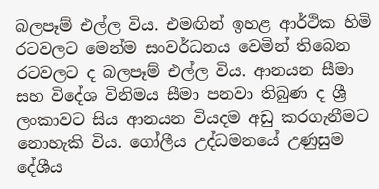බලපෑම් එල්ල විය. එමඟින් ඉහළ ආර්ථික හිමි රටවලට මෙන්ම සංවර්ධනය වෙමින් තිබෙන රටවලට ද බලපෑම් එල්ල විය. ආනයන සීමා සහ විදේශ විනිමය සීමා පනවා තිබුණ ද ශ්‍රී ලංකාවට සිය ආනයන වියදම අඩු කරගැනීමට නොහැකි විය. ගෝලීය උද්ධමනයේ උණුසුම දේශීය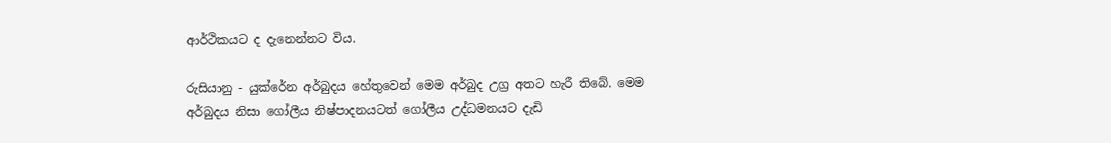ආර්ථිකයට ද දැනෙන්නට විය.

රුසියානු - යුක්රේන අර්බුදය හේතුවෙන් මෙම අර්බුද උග්‍ර අතට හැරී තිබේ. මෙම අර්බුදය නිසා ගෝලීය නිෂ්පාදනයටත් ගෝලීය උද්ධමනයට දැඩි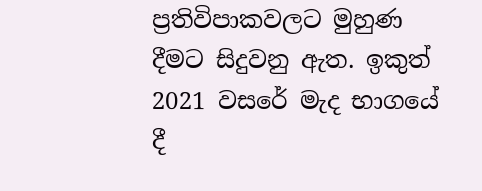ප්‍රතිවිපාකවලට මුහුණ දීමට සිදුවනු ඇත. ඉකුත් 2021 වසරේ මැද භාගයේ දී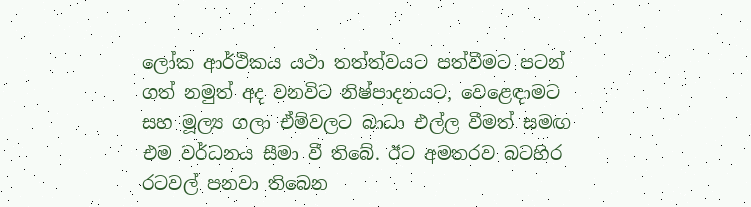ලෝක ආර්ථිකය යථා තත්ත්වයට පත්වීමට පටන් ගත් නමුත් අද වනවිට නිෂ්පාදනයට, වෙළෙඳාමට සහ මූල්‍ය ගලා ඒම්වලට බාධා එල්ල වීමත් සමඟ එම වර්ධනය සීමා වී තිබේ. ඊට අමතරව බටහිර රටවල් පනවා තිබෙන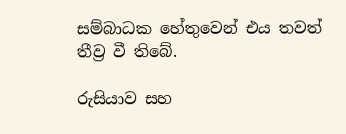සම්බාධක හේතුවෙන් එය තවත් තීව්‍ර වී තිබේ.

රුසියාව සහ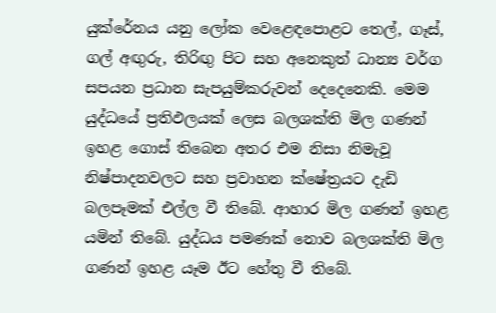යුක්රේනය යනු ලෝක වෙළෙඳපොළට තෙල්, ගෑස්, ගල් අඟු‍රු, තිරිඟු‍ පිට සහ අනෙකුත් ධාන්‍ය වර්ග සපයන ප්‍රධාන සැපයුම්කරුවන් දෙදෙනෙකි. මෙම යුද්ධයේ ප්‍රතිඵලයක් ලෙස බලශක්ති මිල ගණන් ඉහළ ගොස් තිබෙන අතර එම නිසා නිමැවූ නිෂ්පාදනවලට සහ ප්‍රවාහන ක්ෂේත්‍රයට දැඩි බලපෑමක් එල්ල වී තිබේ. ආහාර මිල ගණන් ඉහළ යමින් තිබේ. යුද්ධය පමණක් නොව බලශක්ති මිල ගණන් ඉහළ යෑම ඊට හේතු වී තිබේ.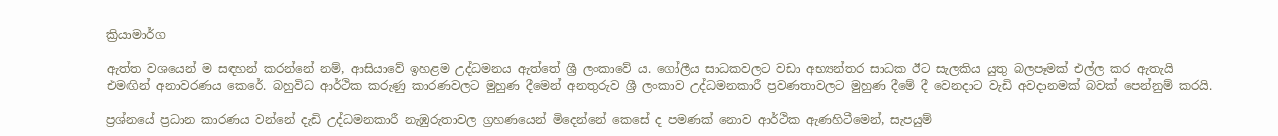ක්‍රියාමාර්ග

ඇත්ත වශයෙන් ම සඳහන් කරන්නේ නම්, ආසියාවේ ඉහළම උද්ධමනය ඇත්තේ ශ්‍රී ලංකාවේ ය. ගෝලීය සාධකවලට වඩා අභ්‍යන්තර සාධක ඊට සැලකිය යුතු බලපෑමක් එල්ල කර ඇතැයි එමඟින් අනාවරණය කෙරේ. බහුවිධ ආර්ථික කරුණු කාරණවලට මුහුණ දීමෙන් අනතුරුව ශ්‍රී ලංකාව උද්ධමනකාරී ප්‍රවණතාවලට මුහුණ දීමේ දී වෙනදාට වැඩි අවදානමක් බවක් පෙන්නුම් කරයි.

ප්‍රශ්නයේ ප්‍රධාන කාරණය වන්නේ දැඩි උද්ධමනකාරී නැඹුරුතාවල ග්‍රහණයෙන් මිදෙන්නේ කෙසේ ද පමණක් නොව ආර්ථික ඇණහිටීමෙන්, සැපයුම්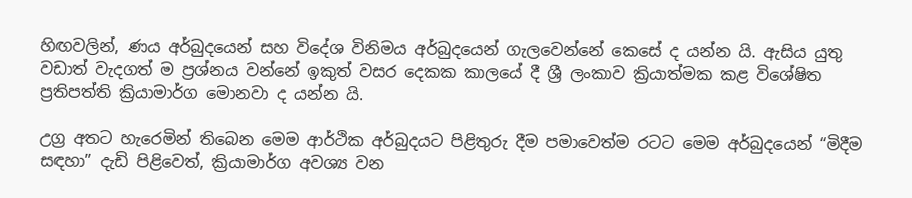හිඟවලින්, ණය අර්බුදයෙන් සහ විදේශ විනිමය අර්බුදයෙන් ගැලවෙන්නේ කෙසේ ද යන්න යි. ඇසිය යුතු වඩාත් වැදගත් ම ප්‍රශ්නය වන්නේ ඉකුත් වසර දෙකක කාලයේ දී ශ්‍රී ලංකාව ක්‍රියාත්මක කළ විශේෂිත ප්‍රතිපත්ති ක්‍රියාමාර්ග මොනවා ද යන්න යි.

උග්‍ර අතට හැරෙමින් තිබෙන මෙම ආර්ථික අර්බුදයට පිළිතුරු දීම පමාවෙත්ම රටට මෙම අර්බුදයෙන් “මිදීම සඳහා” දැඩි පිළිවෙත්, ක්‍රියාමාර්ග අවශ්‍ය වන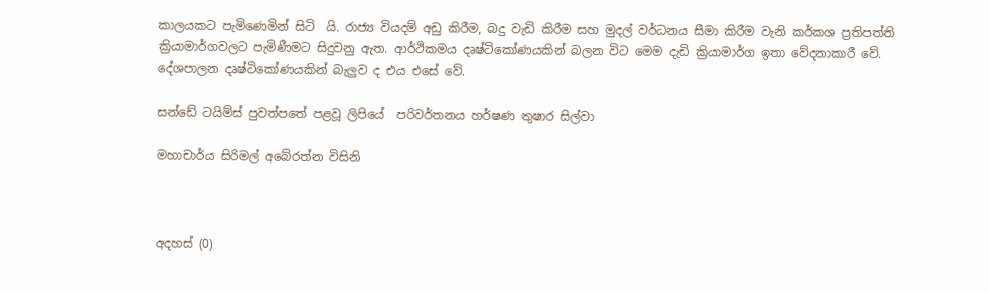කාලයකට පැමිණෙමින් සිටි  යි. රාජ්‍ය වියදම් අඩු කිරීම, බදු වැඩි කිරීම සහ මුදල් වර්ධනය සීමා කිරීම වැනි කර්කශ ප්‍රතිපත්ති ක්‍රියාමාර්ගවලට පැමිණීමට සිදුවනු ඇත. ආර්ථිකමය දෘෂ්ටිකෝණයකින් බලන විට මෙම දැඩි ක්‍රියාමාර්ග ඉතා වේදනාකාරී වේ. දේශපාලන දෘෂ්ටිකෝණයකින් බැලු‍ව ද එය එසේ වේ.

සන්ඩේ ටයිම්ස් පුවත්පතේ පළවූ ලිපියේ  පරිවර්තනය හර්ෂණ තුෂාර සිල්වා

මහාචාර්ය සිරිමල් අබේරත්න විසිනි



අදහස් (0)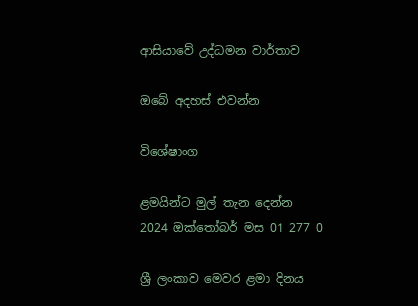ආසියාවේ උද්ධමන වාර්තාව

ඔබේ අදහස් එවන්න

විශේෂාංග

ළමයින්ට මුල් තැන දෙන්න
2024 ඔක්තෝබර් මස 01 277 0

ශ්‍රී ලංකාව මෙවර ළමා දිනය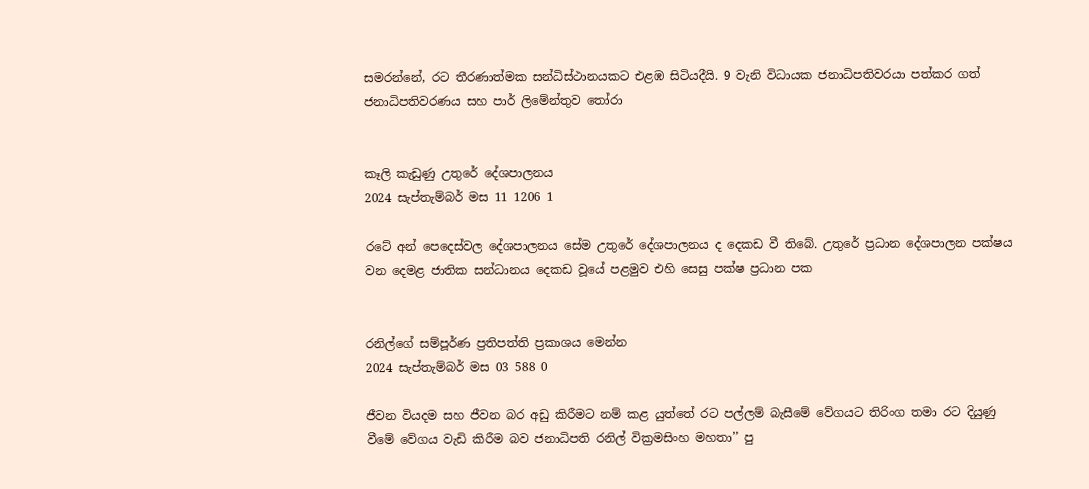සමරන්නේ, රට තීරණාත්මක සන්ධිස්ථානයකට එළඹ සිටියදීයි. 9 වැනි විධායක ජනාධිපතිවරයා පත්කර ගත් ජනාධිපතිවරණය සහ පාර් ලිමේන්තුව තෝරා


කෑලි කැඩුණු උතුරේ දේශපාලනය
2024 සැප්තැම්බර් මස 11 1206 1

රටේ අන් පෙදෙස්වල දේශපාලනය සේම උතුරේ දේශපාලනය ද දෙකඩ වී තිබේ. උතුරේ ප්‍රධාන දේශපාලන පක්ෂය වන දෙමළ ජාතික සන්ධානය දෙකඩ වූයේ පළමුව එහි සෙසු පක්ෂ ප්‍රධාන පක


රනිල්ගේ සම්පූර්ණ ප්‍රතිපත්ති ප්‍රකාශය මෙන්න
2024 සැප්තැම්බර් මස 03 588 0

ජීවන වියදම සහ ජීවන බර අඩු කිරීමට නම් කළ යුත්තේ රට පල්ලම් බැසීමේ වේගයට තිරිංග තමා රට දියුණු වීමේ වේගය වැඩි කිරීම බව ජනාධිපති රනිල් වික්‍රමසිංහ මහතා’’ පු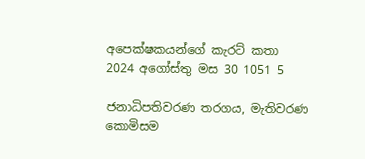අපෙක්ෂකයන්ගේ කැරට් කතා
2024 අගෝස්තු මස 30 1051 5

ජනාධිපතිවරණ තරගය, මැතිවරණ කොමිසම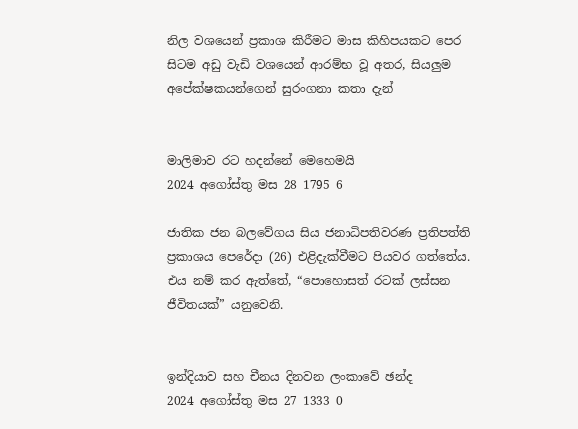නිල වශයෙන් ප්‍රකාශ කිරීමට මාස කිහිපයකට පෙර සිටම අඩු වැඩි වශයෙන් ආරම්භ වූ අතර, සියලුම අපේක්ෂකයන්ගෙන් සුරංගනා කතා දැන්


මාලිමාව රට හදන්නේ මෙහෙමයි
2024 අගෝස්තු මස 28 1795 6

ජාතික ජන බලවේගය සිය ජනාධිපතිවරණ ප්‍රතිපත්ති ප්‍රකාශය පෙරේදා (26) එළිදැක්වීමට පියවර ගත්තේය. එය නම් කර ඇත්තේ, “පොහොසත් රටක් ලස්සන ජීවිතයක්” යනුවෙනි.


ඉන්දියාව සහ චීනය දිනවන ලංකාවේ ඡන්ද
2024 අගෝස්තු මස 27 1333 0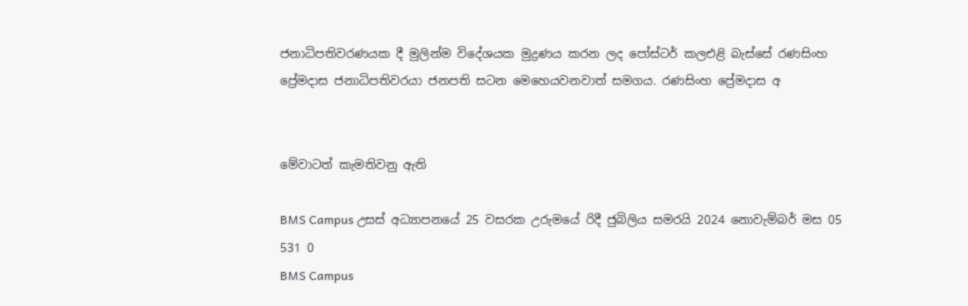ජනාධිපතිවරණයක දී මුලින්ම විදේශයක මුද්‍රණය කරන ලද පෝස්ටර් කලඑළි බැස්සේ රණසිංහ ප්‍රේමදාස ජනාධිපතිවරයා ජනපති සටන මෙහෙයවනවාත් සමගය. රණසිංහ ප්‍රේමදාස අ


මේවාටත් කැමතිවනු ඇති

BMS Campus උසස් අධ්‍යාපනයේ 25 වසරක උරුමයේ රිදී ජුබිලිය සමරයි 2024 නොවැම්බර් මස 05 531 0
BMS Campus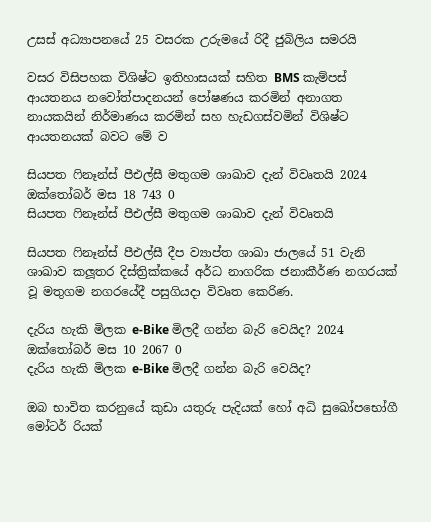උසස් අධ්‍යාපනයේ 25 වසරක උරුමයේ රිදී ජුබිලිය සමරයි

වසර විසිපහක විශිෂ්ට ඉතිහාසයක් සහිත BMS කැම්පස් ආයතනය නවෝත්පාදනයන් පෝෂණය කරමින් අනාගත නායකයින් නිර්මාණය කරමින් සහ හැඩගස්වමින් විශිෂ්ට ආයතනයක් බවට මේ ව

සියපත ෆිනෑන්ස් පීඑල්සී මතුගම ශාඛාව දැන් විවෘතයි 2024 ඔක්තෝබර් මස 18 743 0
සියපත ෆිනෑන්ස් පීඑල්සී මතුගම ශාඛාව දැන් විවෘතයි

සියපත ෆිනෑන්ස් පීඑල්සී දීප ව්‍යාප්ත ශාඛා ජාලයේ 51 වැනි ශාඛාව කලූතර දිස්ත්‍රික්කයේ අර්ධ නාගරික ජනාකීර්ණ නගරයක් වූ මතුගම නගරයේදී පසුගියදා විවෘත කෙරිණ.

දැරිය හැකි මිලක e-Bike මිලදී ගන්න බැරි වෙයිද? 2024 ඔක්තෝබර් මස 10 2067 0
දැරිය හැකි මිලක e-Bike මිලදී ගන්න බැරි වෙයිද?

ඔබ භාවිත කරනුයේ කුඩා යතුරු පැදියක් හෝ අධි සුඛෝපභෝගී මෝටර් රියක්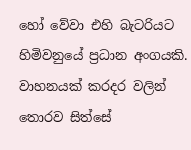හෝ වේවා එහි බැටරියට හිමිවනුයේ ප්‍රධාන අංගයකි. වාහනයක් කරදර වලින් තොරව සිත්සේ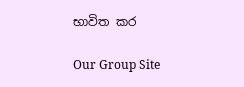භාවිත කර

Our Group Site